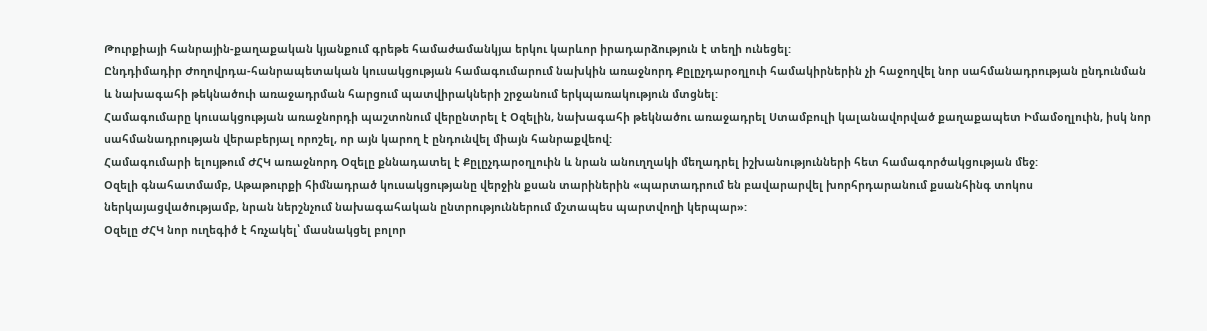Թուրքիայի հանրային-քաղաքական կյանքում գրեթե համաժամանկյա երկու կարևոր իրադարձություն է տեղի ունեցել:
Ընդդիմադիր Ժողովրդա-հանրապետական կուսակցության համագումարում նախկին առաջնորդ Քըլըչդարօղլուի համակիրներին չի հաջողվել նոր սահմանադրության ընդունման և նախագահի թեկնածուի առաջադրման հարցում պատվիրակների շրջանում երկպառակություն մտցնել:
Համագումարը կուսակցության առաջնորդի պաշտոնում վերընտրել է Օզելին, նախագահի թեկնածու առաջադրել Ստամբուլի կալանավորված քաղաքապետ Իմամօղլուին, իսկ նոր սահմանադրության վերաբերյալ որոշել, որ այն կարող է ընդունվել միայն հանրաքվեով:
Համագումարի ելույթում ԺՀԿ առաջնորդ Օզելը քննադատել է Քըլըչդարօղլուին և նրան անուղղակի մեղադրել իշխանությունների հետ համագործակցության մեջ:
Օզելի գնահատմամբ, Աթաթուրքի հիմնադրած կուսակցությանը վերջին քսան տարիներին «պարտադրում են բավարարվել խորհրդարանում քսանհինգ տոկոս ներկայացվածությամբ, նրան ներշնչում նախագահական ընտրություններում մշտապես պարտվողի կերպար»:
Օզելը ԺՀԿ նոր ուղեգիծ է հռչակել՝ մասնակցել բոլոր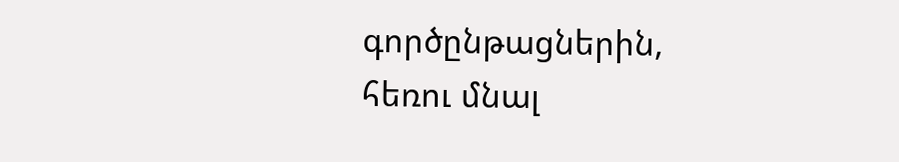գործընթացներին, հեռու մնալ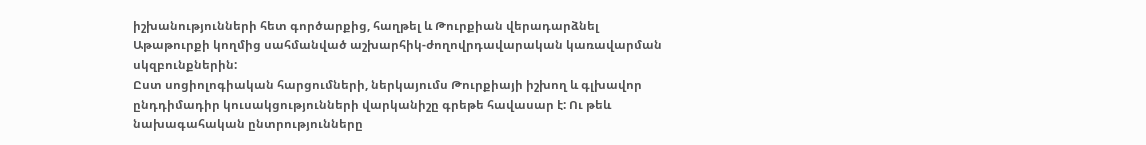իշխանությունների հետ գործարքից, հաղթել և Թուրքիան վերադարձնել Աթաթուրքի կողմից սահմանված աշխարհիկ-ժողովրդավարական կառավարման սկզբունքներին:
Ըստ սոցիոլոգիական հարցումների, ներկայումս Թուրքիայի իշխող և գլխավոր ընդդիմադիր կուսակցությունների վարկանիշը գրեթե հավասար է: Ու թեև նախագահական ընտրությունները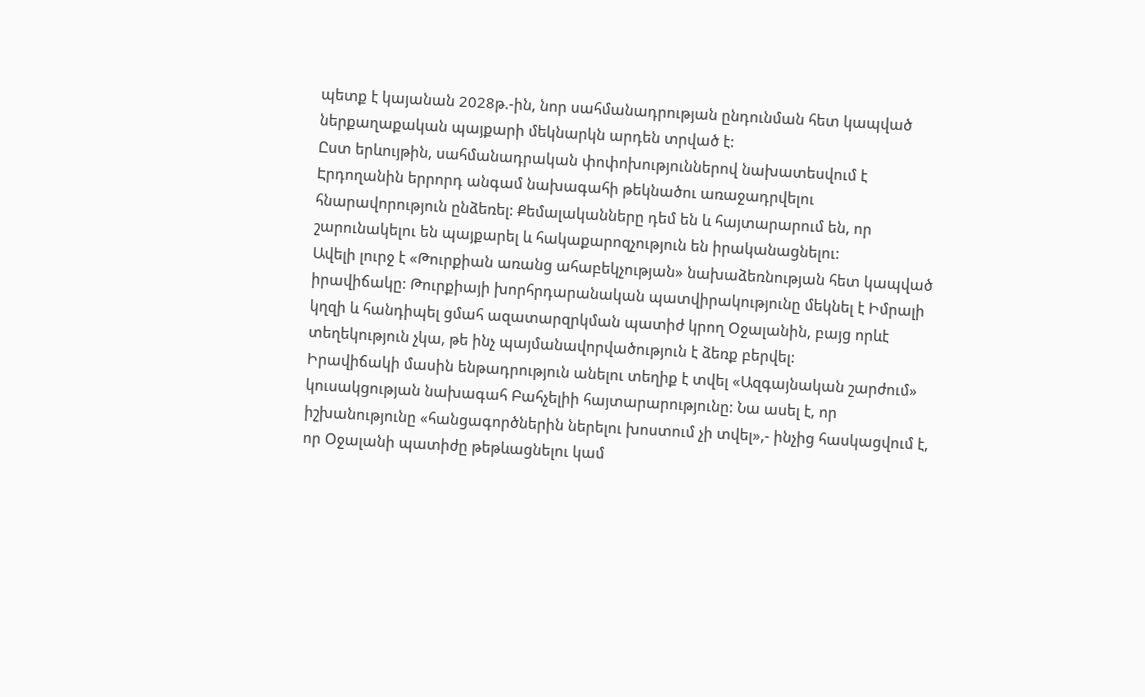պետք է կայանան 2028թ.-ին, նոր սահմանադրության ընդունման հետ կապված ներքաղաքական պայքարի մեկնարկն արդեն տրված է:
Ըստ երևույթին, սահմանադրական փոփոխություններով նախատեսվում է Էրդողանին երրորդ անգամ նախագահի թեկնածու առաջադրվելու հնարավորություն ընձեռել: Քեմալականները դեմ են և հայտարարում են, որ շարունակելու են պայքարել և հակաքարոզչություն են իրականացնելու:
Ավելի լուրջ է «Թուրքիան առանց ահաբեկչության» նախաձեռնության հետ կապված իրավիճակը: Թուրքիայի խորհրդարանական պատվիրակությունը մեկնել է Իմրալի կղզի և հանդիպել ցմահ ազատարզրկման պատիժ կրող Օջալանին, բայց որևէ տեղեկություն չկա, թե ինչ պայմանավորվածություն է ձեռք բերվել:
Իրավիճակի մասին ենթադրություն անելու տեղիք է տվել «Ազգայնական շարժում» կուսակցության նախագահ Բահչելիի հայտարարությունը: Նա ասել է, որ իշխանությունը «հանցագործներին ներելու խոստում չի տվել»,- ինչից հասկացվում է, որ Օջալանի պատիժը թեթևացնելու կամ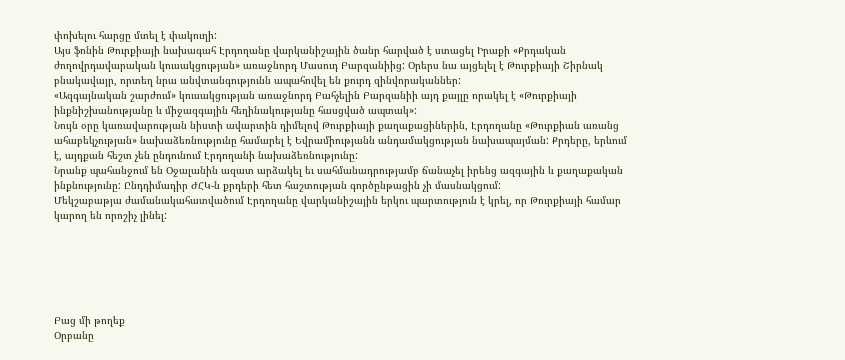փոխելու հարցը մտել է փակուղի:
Այս ֆոնին Թուրքիայի նախագահ Էրդողանը վարկանիշային ծանր հարված է ստացել Իրաքի «Քրդական ժողովրդավարական կուսակցության» առաջնորդ Մասուդ Բարզանիից: Օրերս նա այցելել է Թուրքիայի Շիրնակ բնակավայր, որտեղ նրա անվտանգությունն ապահովել են քուրդ զինվորականներ:
«Ազգայնական շարժում» կուսակցության առաջնորդ Բահչելին Բարզանիի այդ քայլը որակել է «Թուրքիայի ինքնիշխանությանը և միջազգային հեղինակությանը հասցված ապտակ»:
Նույն օրը կառավարության նիստի ավարտին դիմելով Թուրքիայի քաղաքացիներին, Էրդողանը «Թուրքիան առանց ահաբեկչության» նախաձեռնությունը համարել է Եվրամիությանն անդամակցության նախապայման: Քրդերը, երևում է, այդքան հեշտ չեն ընդունում Էրդողանի նախաձեռնությունը:
Նրանք պահանջում են Օջալանին ազատ արձակել եւ սահմանադրությամբ ճանաչել իրենց ազգային և քաղաքական ինքնությունը: Ընդդիմադիր ԺՀԿ-ն քրդերի հետ հաշտության գործընթացին չի մասնակցում:
Մեկշաբաթյա ժամանակահատվածում Էրդողանը վարկանիշային երկու պարտություն է կրել, որ Թուրքիայի համար կարող են որոշիչ լինել:






Բաց մի թողեք
Օրբանը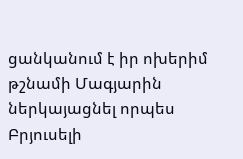ցանկանում է իր ոխերիմ թշնամի Մագյարին ներկայացնել որպես Բրյուսելի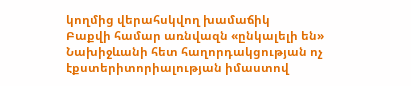կողմից վերահսկվող խամաճիկ
Բաքվի համար առնվազն «ընկալելի են» Նախիջևանի հետ հաղորդակցության ոչ էքստերիտորիալության իմաստով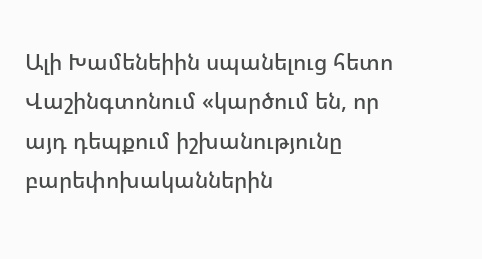Ալի Խամենեիին սպանելուց հետո Վաշինգտոնում «կարծում են, որ այդ դեպքում իշխանությունը բարեփոխականներին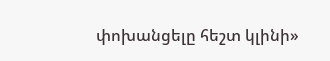փոխանցելը հեշտ կլինի»